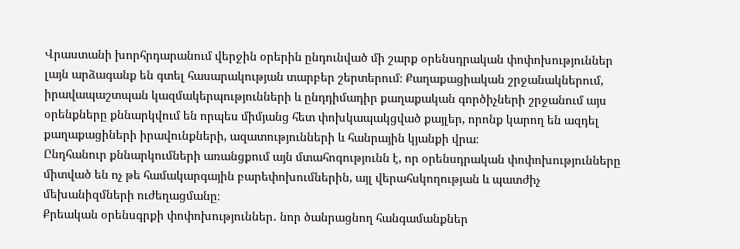Վրաստանի խորհրդարանում վերջին օրերին ընդունված մի շարք օրենսդրական փոփոխություններ լայն արձագանք են գտել հասարակության տարբեր շերտերում։ Քաղաքացիական շրջանակներում, իրավապաշտպան կազմակերպությունների և ընդդիմադիր քաղաքական գործիչների շրջանում այս օրենքները քննարկվում են որպես միմյանց հետ փոխկապակցված քայլեր, որոնք կարող են ազդել քաղաքացիների իրավունքների, ազատությունների և հանրային կյանքի վրա։
Ընդհանուր քննարկումների առանցքում այն մտահոգությունն է, որ օրենսդրական փոփոխությունները միտված են ոչ թե համակարգային բարեփոխումներին, այլ վերահսկողության և պատժիչ մեխանիզմների ուժեղացմանը։
Քրեական օրենսգրքի փոփոխություններ․ նոր ծանրացնող հանգամանքներ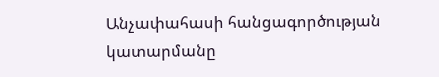Անչափահասի հանցագործության կատարմանը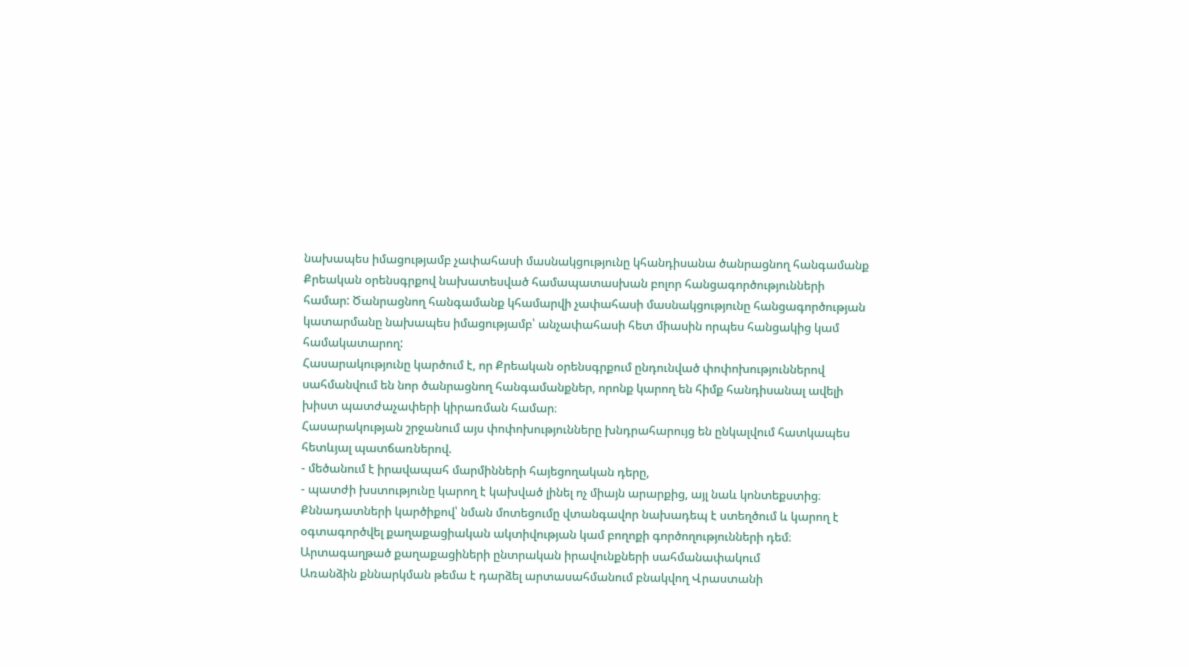նախապես իմացությամբ չափահասի մասնակցությունը կհանդիսանա ծանրացնող հանգամանք Քրեական օրենսգրքով նախատեսված համապատասխան բոլոր հանցագործությունների համար: Ծանրացնող հանգամանք կհամարվի չափահասի մասնակցությունը հանցագործության կատարմանը նախապես իմացությամբ՝ անչափահասի հետ միասին որպես հանցակից կամ համակատարող:
Հասարակությունը կարծում է, որ Քրեական օրենսգրքում ընդունված փոփոխություններով սահմանվում են նոր ծանրացնող հանգամանքներ, որոնք կարող են հիմք հանդիսանալ ավելի խիստ պատժաչափերի կիրառման համար։
Հասարակության շրջանում այս փոփոխությունները խնդրահարույց են ընկալվում հատկապես հետևյալ պատճառներով.
- մեծանում է իրավապահ մարմինների հայեցողական դերը,
- պատժի խստությունը կարող է կախված լինել ոչ միայն արարքից, այլ նաև կոնտեքստից։
Քննադատների կարծիքով՝ նման մոտեցումը վտանգավոր նախադեպ է ստեղծում և կարող է օգտագործվել քաղաքացիական ակտիվության կամ բողոքի գործողությունների դեմ։
Արտագաղթած քաղաքացիների ընտրական իրավունքների սահմանափակում
Առանձին քննարկման թեմա է դարձել արտասահմանում բնակվող Վրաստանի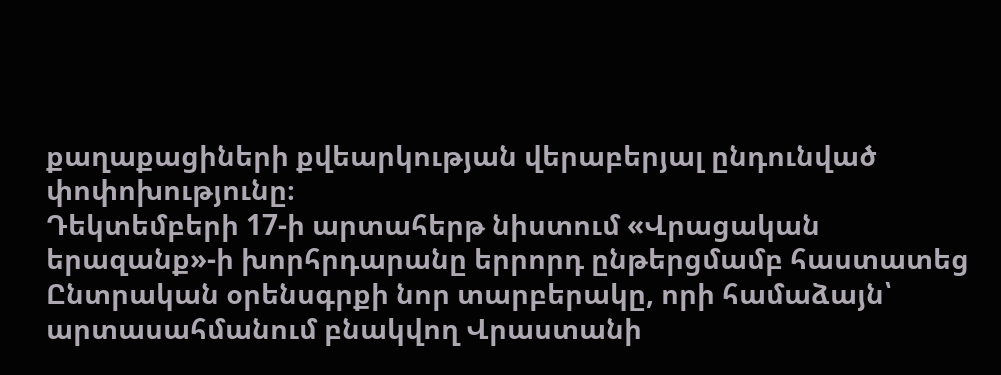քաղաքացիների քվեարկության վերաբերյալ ընդունված փոփոխությունը։
Դեկտեմբերի 17-ի արտահերթ նիստում «Վրացական երազանք»-ի խորհրդարանը երրորդ ընթերցմամբ հաստատեց Ընտրական օրենսգրքի նոր տարբերակը, որի համաձայն՝ արտասահմանում բնակվող Վրաստանի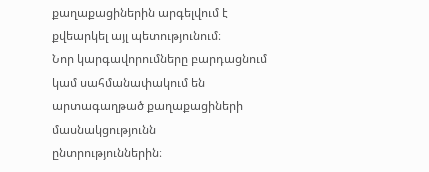քաղաքացիներին արգելվում է քվեարկել այլ պետությունում։
Նոր կարգավորումները բարդացնում կամ սահմանափակում են արտագաղթած քաղաքացիների մասնակցությունն ընտրություններին։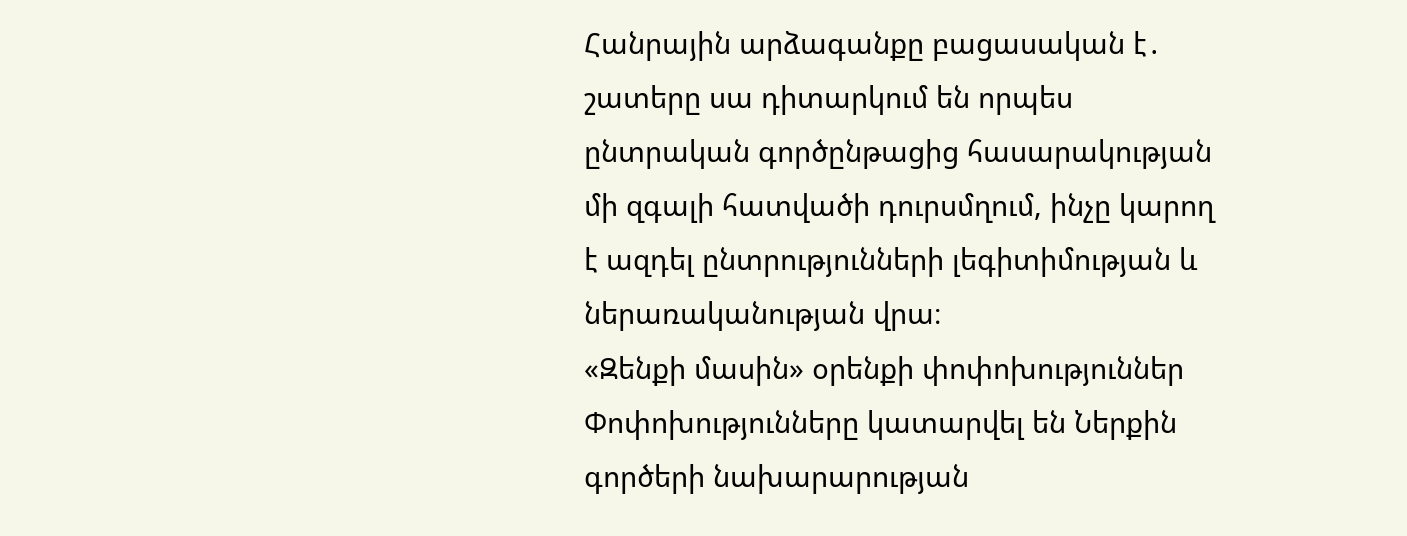Հանրային արձագանքը բացասական է․ շատերը սա դիտարկում են որպես ընտրական գործընթացից հասարակության մի զգալի հատվածի դուրսմղում, ինչը կարող է ազդել ընտրությունների լեգիտիմության և ներառականության վրա։
«Զենքի մասին» օրենքի փոփոխություններ
Փոփոխությունները կատարվել են Ներքին գործերի նախարարության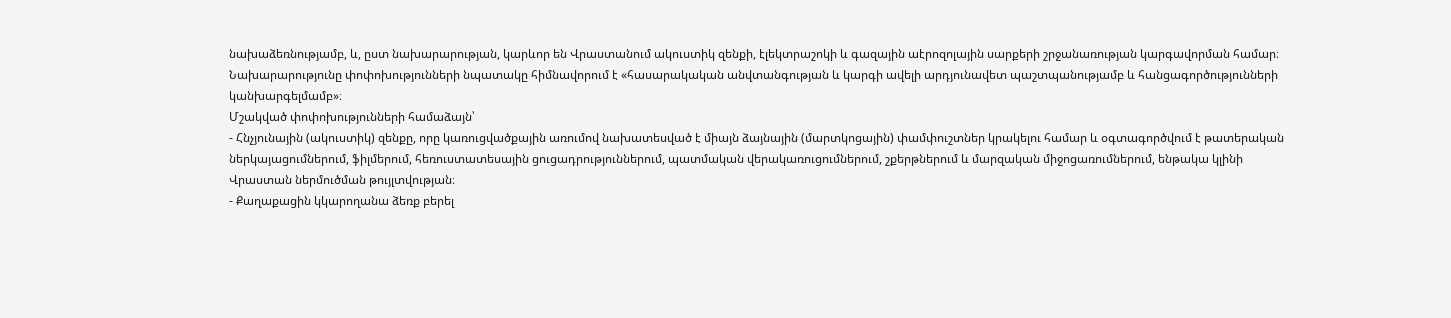նախաձեռնությամբ, և, ըստ նախարարության, կարևոր են Վրաստանում ակուստիկ զենքի, էլեկտրաշոկի և գազային աէրոզոլային սարքերի շրջանառության կարգավորման համար։
Նախարարությունը փոփոխությունների նպատակը հիմնավորում է «հասարակական անվտանգության և կարգի ավելի արդյունավետ պաշտպանությամբ և հանցագործությունների կանխարգելմամբ»։
Մշակված փոփոխությունների համաձայն՝
- Հնչյունային (ակուստիկ) զենքը, որը կառուցվածքային առումով նախատեսված է միայն ձայնային (մարտկոցային) փամփուշտներ կրակելու համար և օգտագործվում է թատերական ներկայացումներում, ֆիլմերում, հեռուստատեսային ցուցադրություններում, պատմական վերակառուցումներում, շքերթներում և մարզական միջոցառումներում, ենթակա կլինի Վրաստան ներմուծման թույլտվության։
- Քաղաքացին կկարողանա ձեռք բերել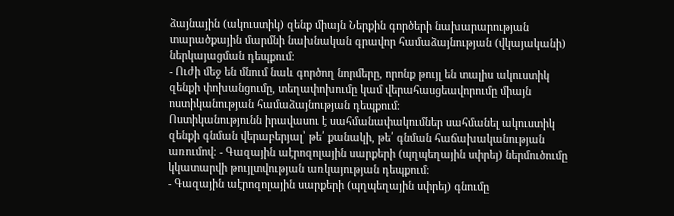ձայնային (ակուստիկ) զենք միայն Ներքին գործերի նախարարության տարածքային մարմնի նախնական գրավոր համաձայնության (վկայականի) ներկայացման դեպքում։
- Ուժի մեջ են մնում նաև գործող նորմերը, որոնք թույլ են տալիս ակուստիկ զենքի փոխանցումը, տեղափոխումը կամ վերահասցեավորումը միայն ոստիկանության համաձայնության դեպքում։
Ոստիկանությունն իրավասու է սահմանափակումներ սահմանել ակուստիկ զենքի գնման վերաբերյալ՝ թե՛ քանակի, թե՛ գնման հաճախականության առումով։ - Գազային աէրոզոլային սարքերի (պղպեղային սփրեյ) ներմուծումը կկատարվի թույլտվության առկայության դեպքում։
- Գազային աէրոզոլային սարքերի (պղպեղային սփրեյ) գնումը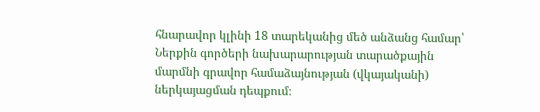հնարավոր կլինի 18 տարեկանից մեծ անձանց համար՝ Ներքին գործերի նախարարության տարածքային մարմնի գրավոր համաձայնության (վկայականի) ներկայացման դեպքում։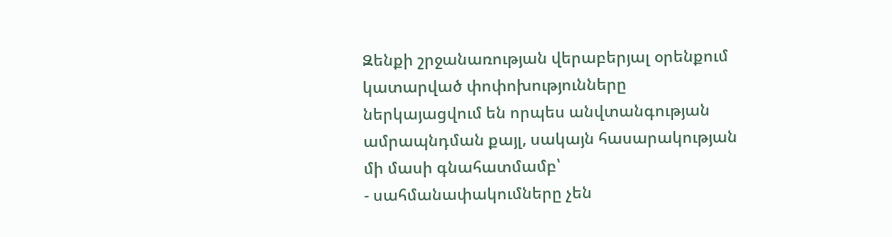Զենքի շրջանառության վերաբերյալ օրենքում կատարված փոփոխությունները ներկայացվում են որպես անվտանգության ամրապնդման քայլ, սակայն հասարակության մի մասի գնահատմամբ՝
- սահմանափակումները չեն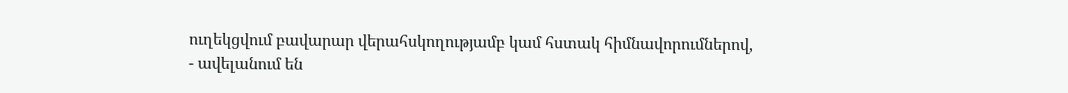ուղեկցվում բավարար վերահսկողությամբ կամ հստակ հիմնավորումներով,
- ավելանում են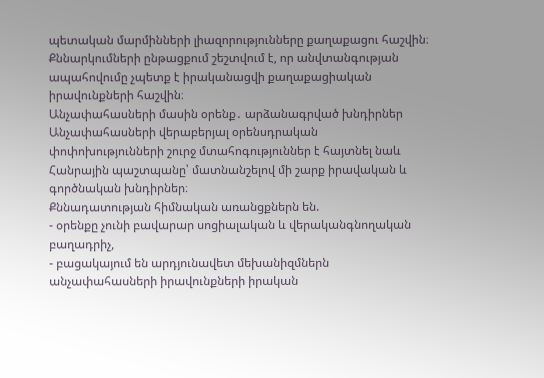պետական մարմինների լիազորությունները քաղաքացու հաշվին։
Քննարկումների ընթացքում շեշտվում է, որ անվտանգության ապահովումը չպետք է իրականացվի քաղաքացիական իրավունքների հաշվին։
Անչափահասների մասին օրենք․ արձանագրված խնդիրներ
Անչափահասների վերաբերյալ օրենսդրական փոփոխությունների շուրջ մտահոգություններ է հայտնել նաև Հանրային պաշտպանը՝ մատնանշելով մի շարք իրավական և գործնական խնդիրներ։
Քննադատության հիմնական առանցքներն են.
- օրենքը չունի բավարար սոցիալական և վերականգնողական բաղադրիչ,
- բացակայում են արդյունավետ մեխանիզմներն անչափահասների իրավունքների իրական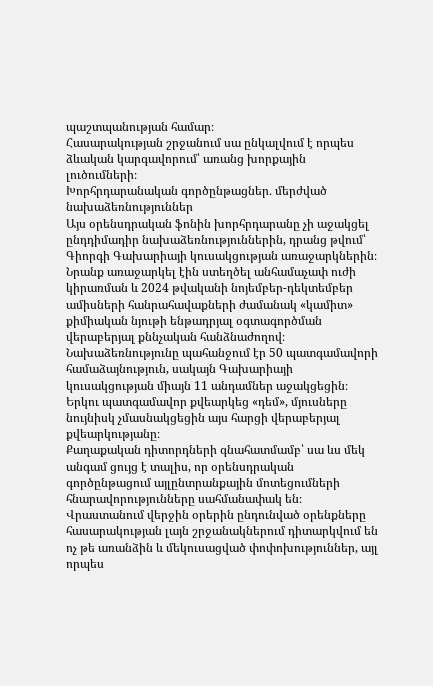պաշտպանության համար։
Հասարակության շրջանում սա ընկալվում է որպես ձևական կարգավորում՝ առանց խորքային լուծումների։
Խորհրդարանական գործընթացներ․ մերժված նախաձեռնություններ
Այս օրենսդրական ֆոնին խորհրդարանը չի աջակցել ընդդիմադիր նախաձեռնություններին, դրանց թվում՝ Գիորգի Գախարիայի կուսակցության առաջարկներին։
Նրանք առաջարկել էին ստեղծել անհամաչափ ուժի կիրառման և 2024 թվականի նոյեմբեր-դեկտեմբեր ամիսների հանրահավաքների ժամանակ «կամիտ» քիմիական նյութի ենթադրյալ օգտագործման վերաբերյալ քննչական հանձնաժողով։
Նախաձեռնությունը պահանջում էր 50 պատգամավորի համաձայնություն, սակայն Գախարիայի կուսակցության միայն 11 անդամներ աջակցեցին։ Երկու պատգամավոր քվեարկեց «դեմ», մյուսները նույնիսկ չմասնակցեցին այս հարցի վերաբերյալ քվեարկությանը։
Քաղաքական դիտորդների գնահատմամբ՝ սա ևս մեկ անգամ ցույց է տալիս, որ օրենսդրական գործընթացում այլընտրանքային մոտեցումների հնարավորությունները սահմանափակ են։
Վրաստանում վերջին օրերին ընդունված օրենքները հասարակության լայն շրջանակներում դիտարկվում են ոչ թե առանձին և մեկուսացված փոփոխություններ, այլ որպես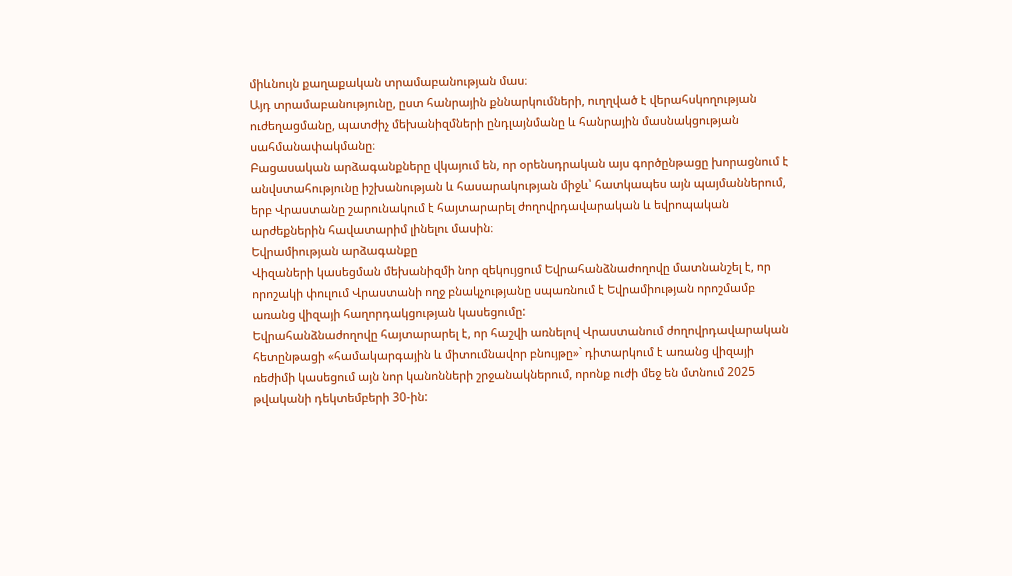միևնույն քաղաքական տրամաբանության մաս։
Այդ տրամաբանությունը, ըստ հանրային քննարկումների, ուղղված է վերահսկողության ուժեղացմանը, պատժիչ մեխանիզմների ընդլայնմանը և հանրային մասնակցության սահմանափակմանը։
Բացասական արձագանքները վկայում են, որ օրենսդրական այս գործընթացը խորացնում է անվստահությունը իշխանության և հասարակության միջև՝ հատկապես այն պայմաններում, երբ Վրաստանը շարունակում է հայտարարել ժողովրդավարական և եվրոպական արժեքներին հավատարիմ լինելու մասին։
Եվրամիության արձագանքը
Վիզաների կասեցման մեխանիզմի նոր զեկույցում Եվրահանձնաժողովը մատնանշել է, որ որոշակի փուլում Վրաստանի ողջ բնակչությանը սպառնում է Եվրամիության որոշմամբ առանց վիզայի հաղորդակցության կասեցումը:
Եվրահանձնաժողովը հայտարարել է, որ հաշվի առնելով Վրաստանում ժողովրդավարական հետընթացի «համակարգային և միտումնավոր բնույթը»` դիտարկում է առանց վիզայի ռեժիմի կասեցում այն նոր կանոնների շրջանակներում, որոնք ուժի մեջ են մտնում 2025 թվականի դեկտեմբերի 30-ին: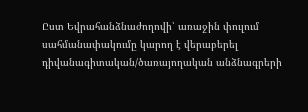Ըստ Եվրահանձնաժողովի՝ առաջին փուլում սահմանափակումը կարող է վերաբերել դիվանագիտական/ծառայողական անձնագրերի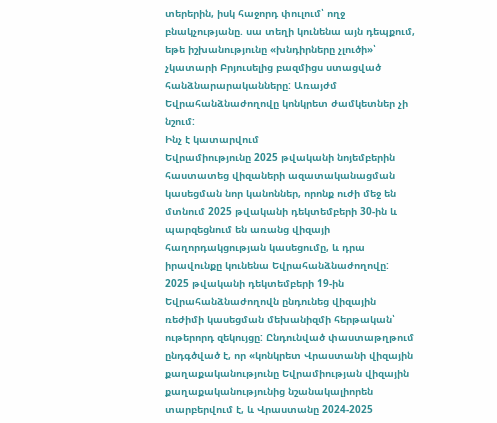տերերին, իսկ հաջորդ փուլում՝ ողջ բնակչությանը. սա տեղի կունենա այն դեպքում, եթե իշխանությունը «խնդիրները չլուծի»՝ չկատարի Բրյուսելից բազմիցս ստացված հանձնարարականները: Առայժմ Եվրահանձնաժողովը կոնկրետ ժամկետներ չի նշում:
Ինչ է կատարվում
Եվրամիությունը 2025 թվականի նոյեմբերին հաստատեց վիզաների ազատականացման կասեցման նոր կանոններ, որոնք ուժի մեջ են մտնում 2025 թվականի դեկտեմբերի 30-ին և պարզեցնում են առանց վիզայի հաղորդակցության կասեցումը, և դրա իրավունքը կունենա Եվրահանձնաժողովը:
2025 թվականի դեկտեմբերի 19-ին Եվրահանձնաժողովն ընդունեց վիզային ռեժիմի կասեցման մեխանիզմի հերթական՝ ութերորդ զեկույցը: Ընդունված փաստաթղթում ընդգծված է, որ «կոնկրետ Վրաստանի վիզային քաղաքականությունը Եվրամիության վիզային քաղաքականությունից նշանակալիորեն տարբերվում է, և Վրաստանը 2024-2025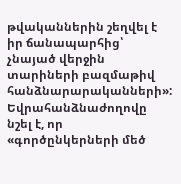թվականներին շեղվել է իր ճանապարհից՝ չնայած վերջին տարիների բազմաթիվ հանձնարարականների»:
Եվրահանձնաժողովը նշել է, որ «գործընկերների մեծ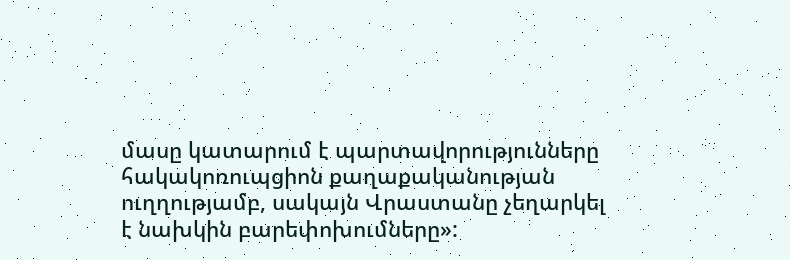մասը կատարում է պարտավորությունները հակակոռուպցիոն քաղաքականության ուղղությամբ, սակայն Վրաստանը չեղարկել է նախկին բարեփոխումները»: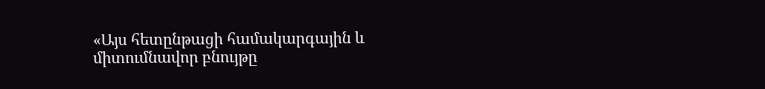«Այս հետընթացի համակարգային և միտումնավոր բնույթը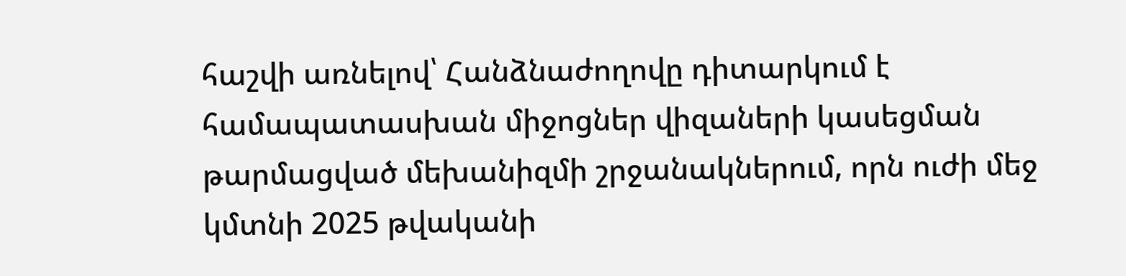հաշվի առնելով՝ Հանձնաժողովը դիտարկում է համապատասխան միջոցներ վիզաների կասեցման թարմացված մեխանիզմի շրջանակներում, որն ուժի մեջ կմտնի 2025 թվականի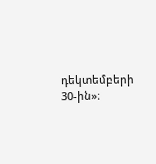դեկտեմբերի 30-ին»։